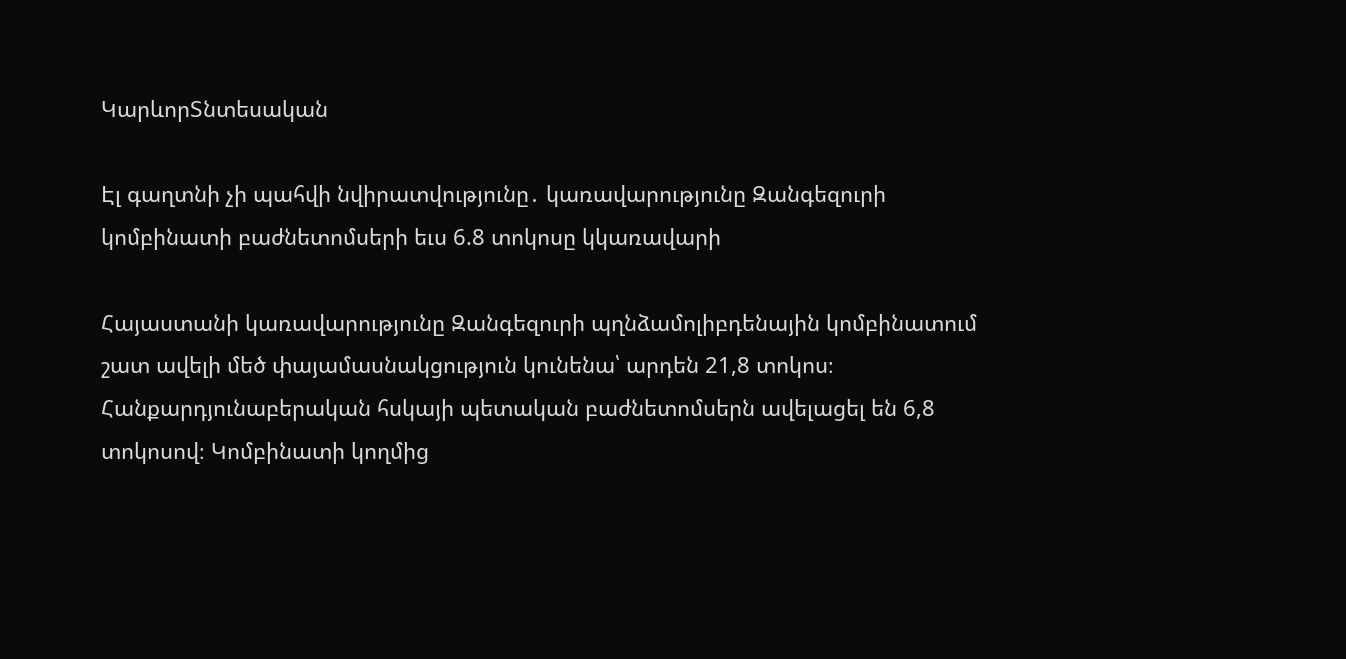ԿարևորՏնտեսական

Էլ գաղտնի չի պահվի նվիրատվությունը․ կառավարությունը Զանգեզուրի կոմբինատի բաժնետոմսերի եւս 6.8 տոկոսը կկառավարի

Հայաստանի կառավարությունը Զանգեզուրի պղնձամոլիբդենային կոմբինատում շատ ավելի մեծ փայամասնակցություն կունենա՝ արդեն 21,8 տոկոս։ Հանքարդյունաբերական հսկայի պետական բաժնետոմսերն ավելացել են 6,8 տոկոսով։ Կոմբինատի կողմից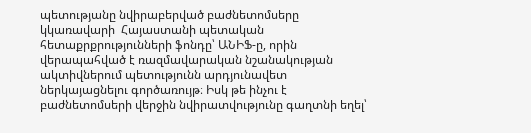պետությանը նվիրաբերված բաժնետոմսերը կկառավարի  Հայաստանի պետական հետաքրքրությունների ֆոնդը՝ ԱՆԻՖ-ը, որին վերապահված է ռազմավարական նշանակության ակտիվներում պետությունն արդյունավետ ներկայացնելու գործառույթ։ Իսկ թե ինչու է բաժնետոմսերի վերջին նվիրատվությունը գաղտնի եղել՝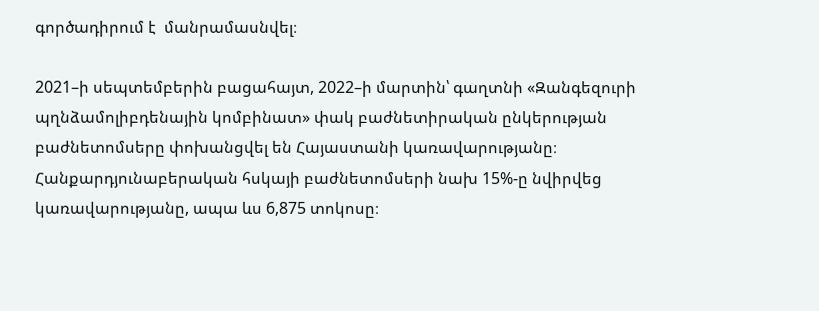գործադիրում է  մանրամասնվել։

2021–ի սեպտեմբերին բացահայտ, 2022–ի մարտին՝ գաղտնի «Զանգեզուրի պղնձամոլիբդենային կոմբինատ» փակ բաժնետիրական ընկերության բաժնետոմսերը փոխանցվել են Հայաստանի կառավարությանը։ Հանքարդյունաբերական հսկայի բաժնետոմսերի նախ 15%-ը նվիրվեց կառավարությանը, ապա ևս 6,875 տոկոսը։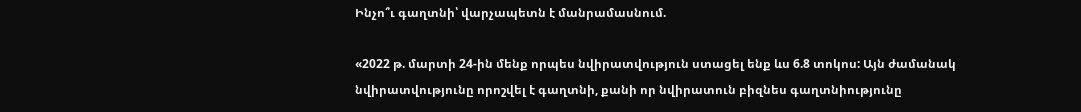Ինչո՞ւ գաղտնի՝ վարչապետն է մանրամասնում.

«2022 թ. մարտի 24-ին մենք որպես նվիրատվություն ստացել ենք ևս 6.8 տոկոս: Այն ժամանակ նվիրատվությունը որոշվել է գաղտնի, քանի որ նվիրատուն բիզնես գաղտնիությունը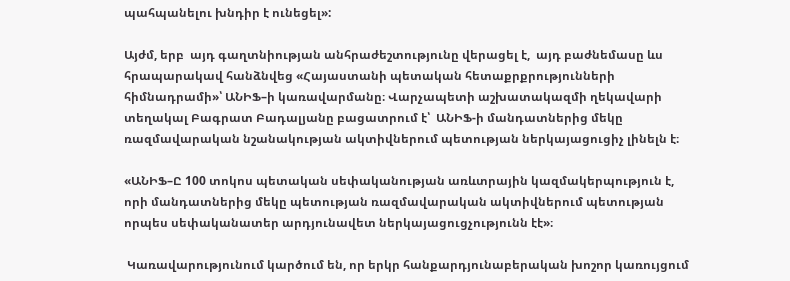պահպանելու խնդիր է ունեցել»:

Այժմ, երբ  այդ գաղտնիության անհրաժեշտությունը վերացել է,  այդ բաժնեմասը ևս հրապարակավ հանձնվեց «Հայաստանի պետական հետաքրքրությունների հիմնադրամի»՝ ԱՆԻՖ–ի կառավարմանը։ Վարչապետի աշխատակազմի ղեկավարի տեղակալ Բագրատ Բադալյանը բացատրում է՝  ԱՆԻՖ-ի մանդատներից մեկը ռազմավարական նշանակության ակտիվներում պետության ներկայացուցիչ լինելն է։

«ԱՆԻՖ–Ը 100 տոկոս պետական սեփականության առևտրային կազմակերպություն է, որի մանդատներից մեկը պետության ռազմավարական ակտիվներում պետության որպես սեփականատեր արդյունավետ ներկայացուցչությունն էէ»։

 Կառավարությունում կարծում են, որ երկր հանքարդյունաբերական խոշոր կառույցում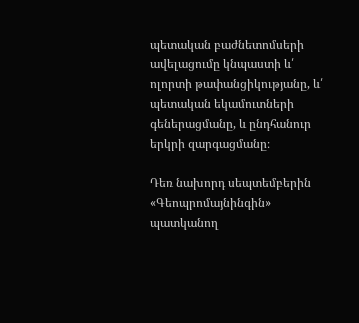պետական բաժնետոմսերի ավելացումը կնպաստի և՛ ոլորտի թափանցիկությանը, և՛ պետական եկամուտների գեներացմանը, և ընդհանուր երկրի զարգացմանը։

Դեռ նախորդ սեպտեմբերին «Գեոպրոմայնինգին» պատկանող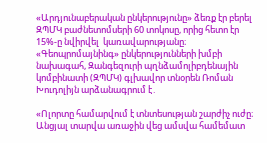«Արդյունաբերական ընկերությունը» ձեռք էր բերել ԶՊՄԿ բաժնետոմսերի 60 տոկոսը, որից հետո էր 15%-ը նվիրվել  կառավարությանը։ «Գեոպրոմայնինգ» ընկերությունների խմբի նախագահ, Զանգեզուրի պղնձամոլիբդենային կոմբինատի (ԶՊՄԿ) գլխավոր տնօրեն Ռոման Խուդոլիյն արձանագրում է․

«Ոլորտը համարվում է տնտեսության շարժիչ ուժը։ Անցյալ տարվա առաջին վեց ամսվա համեմատ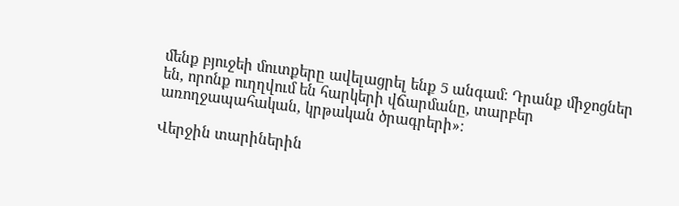մենք բյուջեի մուտքերը ավելացրել ենք 5 անգամ։ Դրանք միջոցներ են, որոնք ուղղվում են հարկերի վճարմանը, տարբեր առողջապահական, կրթական ծրագրերի»։

Վերջին տարիներին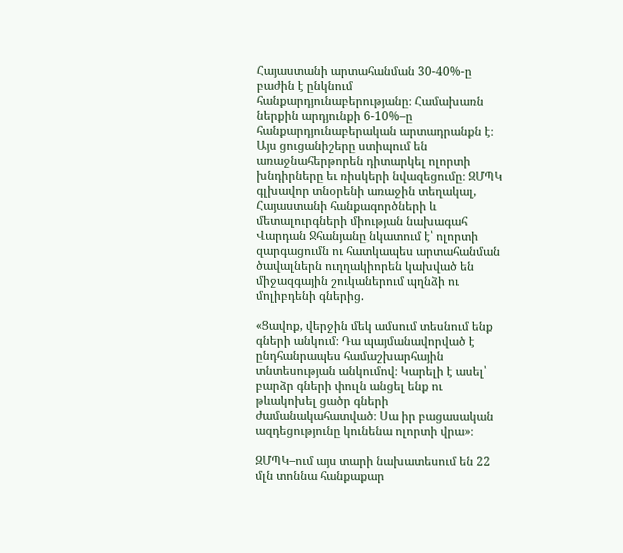Հայաստանի արտահանման 30-40%-ը բաժին է ընկնում հանքարդյունաբերությանը։ Համախառն ներքին արդյունքի 6-10%–ը հանքարդյունաբերական արտադրանքն է։ Այս ցուցանիշերը ստիպում են առաջնահերթորեն դիտարկել ոլորտի խնդիրները եւ ռիսկերի նվազեցումը։ ԶՄՊԿ գլխավոր տնօրենի առաջին տեղակալ, Հայաստանի հանքագործների և մետալուրգների միության նախագահ Վարդան Ջհանյանը նկատում է՝ ոլորտի զարգացումն ու հատկապես արտահանման ծավալներն ուղղակիորեն կախված են միջազգային շուկաներում պղնձի ու մոլիբդենի գներից.

«Ցավոք, վերջին մեկ ամսում տեսնում ենք գների անկում։ Դա պայմանավորված է ընդհանրապես համաշխարհային տնտեսության անկումով։ Կարելի է ասել՝ բարձր գների փուլն անցել ենք ու թևակոխել ցածր գների ժամանակահատված։ Սա իր բացասական ազդեցությունը կունենա ոլորտի վրա»։

ԶՄՊԿ–ում այս տարի նախատեսում են 22 մլն տոննա հանքաքար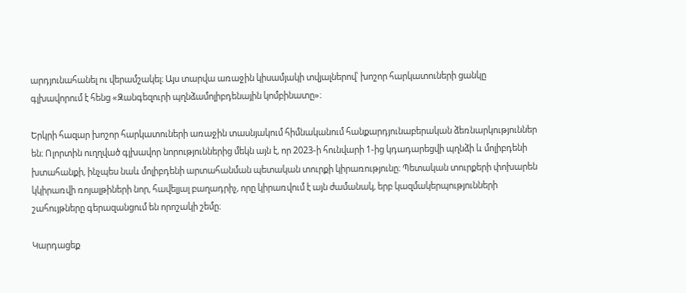արդյունահանել ու վերամշակել։ Այս տարվա առաջին կիսամյակի տվյալներով՝ խոշոր հարկատուների ցանկը գլխավորում է հենց «Զանգեզուրի պղնձամոլիբդենային կոմբինատը»։

Երկրի հազար խոշոր հարկատուների առաջին տասնյակում հիմնականում հանքարդյունաբերական ձեռնարկություններ են։ Ոլորտին ուղղված գլխավոր նորություններից մեկն այն է, որ 2023-ի հունվարի 1-ից կդադարեցվի պղնձի և մոլիբդենի խտահանքի, ինչպես նաև մոլիբդենի արտահանման պետական տուրքի կիրառությունը։ Պետական տուրքերի փոխարեն կկիրառվի ռոյալթիների նոր, հավելյալ բաղադրիչ, որը կիրառվում է այն ժամանակ, երբ կազմակերպությունների շահույթները գերազանցում են որոշակի շեմը։

Կարդացեք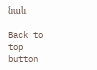նաև

Back to top button